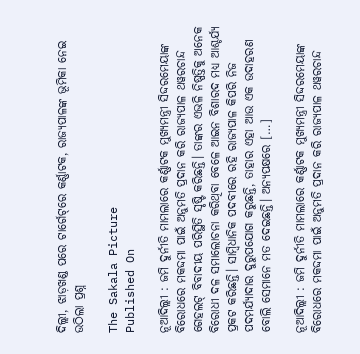ଦିଲ୍ଲୀ, ଝାଡ଼ଖଣ୍ଡ ପରେ ଟାର୍ଗେଟ୍‌ରେ କର୍ଣ୍ଣାଟକ, ରାଜ୍ୟପାଳଙ୍କ ଭୂମିକା ନେଇ ଉଠିଲା ପ୍ରଶ୍ନ

The Sakala Picture
Published On

ନୂଆଦିଲ୍ଲୀ : ଜମି ଦୁର୍ନୀତି ମାମଲାରେ କର୍ଣ୍ଣାଟକ ମୁଖ୍ୟମନ୍ତ୍ରୀ ସିଦ୍ଦରମେୟାଙ୍କ ବିରୋଧରେ ମକଦ୍ଦମା ପାଇଁ ଅନୁମତି ପ୍ରଦାନ କରି ରାଜ୍ୟପାଳ ଥୱରଚାନ୍ଦ ଗେହଲଟ୍ ବିବାଦୀୟ ପରିସ୍ଥିତି ସୃଷ୍ଟି କରିଛନ୍ତି। ତାଙ୍କର ଏଭଳି ନିଷ୍ପତ୍ତିକୁ ଅନେକ ବିରୋଧୀ ଦଳ ସମାଲୋଚନା କରିଥିବା ବେଳେ ଆଇନ ବିଶାରଦ ମଧ୍ୟ ଆଶ୍ଚର୍ଯ୍ୟ ପ୍ରକଟ କରିଛନ୍ତି। ସାମ୍ବିଧାନିକ ପଦବୀରେ ରହି ରାଜ୍ୟପାଳ କିପରି ନିଜ ପଦମର୍ଯ୍ୟାଦାର ଦୁରୁପଯୋଗ କରୁଛନ୍ତି, ତାହାର ଏହା ଆଉ ଏକ ଉଦାହରଣ ବୋଲି ସେମାନେ ମତ ଦେଇଛନ୍ତି। ଅନ୍ୟପକ୍ଷରେ […]

ନୂଆଦିଲ୍ଲୀ : ଜମି ଦୁର୍ନୀତି ମାମଲାରେ କର୍ଣ୍ଣାଟକ ମୁଖ୍ୟମନ୍ତ୍ରୀ ସିଦ୍ଦରମେୟାଙ୍କ ବିରୋଧରେ ମକଦ୍ଦମା ପାଇଁ ଅନୁମତି ପ୍ରଦାନ କରି ରାଜ୍ୟପାଳ ଥୱରଚାନ୍ଦ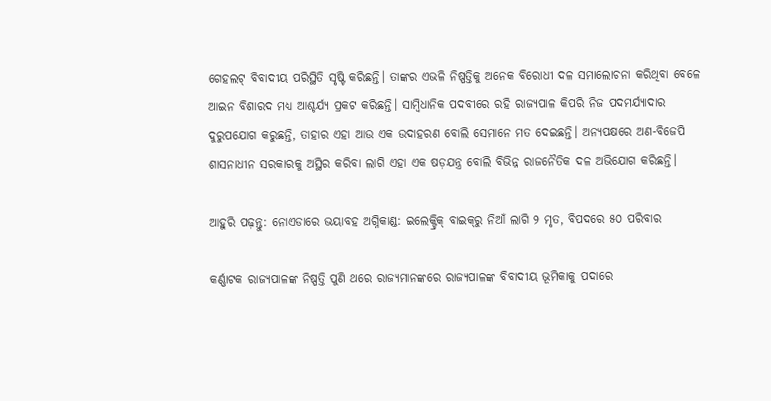ଗେହଲଟ୍ ବିବାଦୀୟ ପରିସ୍ଥିତି ସୃଷ୍ଟି କରିଛନ୍ତି। ତାଙ୍କର ଏଭଳି ନିଷ୍ପତ୍ତିକୁ ଅନେକ ବିରୋଧୀ ଦଳ ସମାଲୋଚନା କରିଥିବା ବେଳେ ଆଇନ ବିଶାରଦ ମଧ୍ୟ ଆଶ୍ଚର୍ଯ୍ୟ ପ୍ରକଟ କରିଛନ୍ତି। ସାମ୍ବିଧାନିକ ପଦବୀରେ ରହି ରାଜ୍ୟପାଳ କିପରି ନିଜ ପଦମର୍ଯ୍ୟାଦାର ଦୁରୁପଯୋଗ କରୁଛନ୍ତି, ତାହାର ଏହା ଆଉ ଏକ ଉଦାହରଣ ବୋଲି ସେମାନେ ମତ ଦେଇଛନ୍ତି। ଅନ୍ୟପକ୍ଷରେ ଅଣ-ବିଜେପି ଶାସନାଧୀନ ସରକାରକୁ ଅସ୍ଥିର କରିବା ଲାଗି ଏହା ଏକ ଷଡ଼ଯନ୍ତ୍ର ବୋଲି ବିଭିନ୍ନ ରାଜନୈତିକ ଦଳ ଅଭିଯୋଗ କରିଛନ୍ତି।

ଆହୁରି ପଢ଼ନ୍ତୁ: ନୋଏଡାରେ ଭୟାବହ ଅଗ୍ନିକାଣ୍ଡ: ଇଲେକ୍ଟ୍ରିକ୍ ବାଇକ୍‌ରୁ ନିଆଁ ଲାଗି ୨ ମୃତ, ବିପଦରେ ୫୦ ପରିବାର

କର୍ଣ୍ଣାଟକ ରାଜ୍ୟପାଳଙ୍କ ନିଷ୍ପତ୍ତି ପୁଣି ଥରେ ରାଜ୍ୟମାନଙ୍କରେ ରାଜ୍ୟପାଳଙ୍କ ବିବାଦୀୟ ଭୂମିକାକୁ ପଦାରେ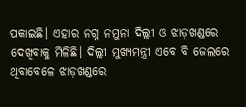ପକାଇଛି। ଏହାର ନଗ୍ନ ନମୁନା ଦିଲ୍ଲୀ ଓ ଝାଡ଼ଖଣ୍ଡରେ ଦେଖିବାକୁ ମିଳିଛି। ଦିଲ୍ଲୀ ମୁଖ୍ୟମନ୍ତ୍ରୀ ଏବେ ବି ଜେଲରେ ଥିବାବେଳେ ଝାଡ଼ଖଣ୍ଡରେ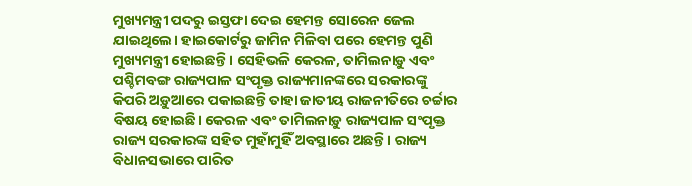ମୁଖ୍ୟମନ୍ତ୍ରୀ ପଦରୁ ଇସ୍ତଫା ଦେଇ ହେମନ୍ତ ସୋରେନ ଜେଲ ଯାଇଥିଲେ। ହାଇକୋର୍ଟରୁ ଜାମିନ ମିଳିବା ପରେ ହେମନ୍ତ ପୁଣି ମୁଖ୍ୟମନ୍ତ୍ରୀ ହୋଇଛନ୍ତି। ସେହିଭଳି କେରଳ, ତାମିଲନାଡ଼ୁ ଏବଂ ପଶ୍ଚିମବଙ୍ଗ ରାଜ୍ୟପାଳ ସଂପୃକ୍ତ ରାଜ୍ୟମାନଙ୍କରେ ସରକାରଙ୍କୁ କିପରି ଅଡ଼ୁଆରେ ପକାଇଛନ୍ତି ତାହା ଜାତୀୟ ରାଜନୀତିରେ ଚର୍ଚ୍ଚାର ବିଷୟ ହୋଇଛି। କେରଳ ଏବଂ ତାମିଲନାଡ଼ୁ ରାଜ୍ୟପାଳ ସଂପୃକ୍ତ ରାଜ୍ୟ ସରକାରଙ୍କ ସହିତ ମୁହାଁମୁହିଁ ଅବସ୍ଥାରେ ଅଛନ୍ତି। ରାଜ୍ୟ ବିଧାନସଭାରେ ପାରିତ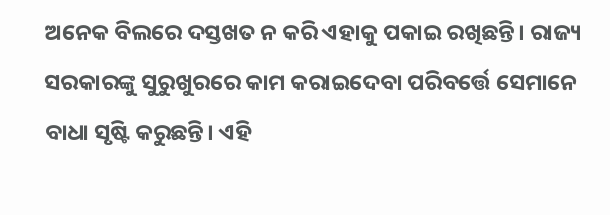ଅନେକ ବିଲରେ ଦସ୍ତଖତ ନ କରି ଏହାକୁ ପକାଇ ରଖିଛନ୍ତି। ରାଜ୍ୟ ସରକାରଙ୍କୁ ସୁରୁଖୁରରେ କାମ କରାଇଦେବା ପରିବର୍ତ୍ତେ ସେମାନେ ବାଧା ସୃଷ୍ଟି କରୁଛନ୍ତି। ଏହି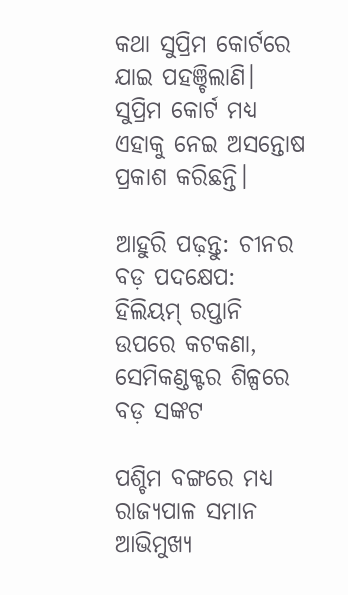କଥା ସୁପ୍ରିମ କୋର୍ଟରେ ଯାଇ ପହଞ୍ଚିଲାଣି। ସୁପ୍ରିମ କୋର୍ଟ ମଧ୍ୟ ଏହାକୁ ନେଇ ଅସନ୍ତୋଷ ପ୍ରକାଶ କରିଛନ୍ତି।

ଆହୁରି ପଢ଼ନ୍ତୁ: ଚୀନର ବଡ଼ ପଦକ୍ଷେପ: ହିଲିୟମ୍ ରପ୍ତାନି ଉପରେ କଟକଣା, ସେମିକଣ୍ଡକ୍ଟର ଶିଳ୍ପରେ ବଡ଼ ସଙ୍କଟ

ପଶ୍ଚିମ ବଙ୍ଗରେ ମଧ୍ୟ ରାଜ୍ୟପାଳ ସମାନ ଆଭିମୁଖ୍ୟ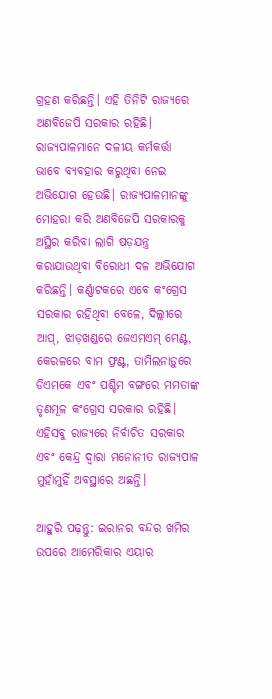ଗ୍ରହଣ କରିଛନ୍ତି। ଏହି ତିନିଟି ରାଜ୍ୟରେ ଅଣବିଜେପି ସରକାର ରହିଛି। ରାଜ୍ୟପାଳମାନେ ଦଳୀୟ କର୍ମକର୍ତ୍ତା ଭାବେ ବ୍ୟବହାର କରୁଥିବା ନେଇ ଅଭିଯୋଗ ହେଉଛି। ରାଜ୍ୟପାଳମାନଙ୍କୁ ମୋହରା କରି ଅଣବିଜେପି ସରକାରକୁ ଅସ୍ଥିର କରିବା ଲାଗି ଷଡ଼ଯନ୍ତ୍ର କରାଯାଉଥିବା ବିରୋଧୀ ଦଳ ଅଭିଯୋଗ କରିଛନ୍ତି। କର୍ଣ୍ଣାଟକରେ ଏବେ କଂଗ୍ରେସ ସରକାର ରହିଥିବା ବେଳେ, ଦିଲ୍ଲୀରେ ଆପ୍‌, ଝାଡ଼ଖଣ୍ଡରେ ଜେଏମଏମ୍ ମେଣ୍ଟ, କେରଳରେ ବାମ ଫ୍ରଣ୍ଟ, ତାମିଲନାଡ଼ୁରେ ଡିଏମକେ ଏବଂ ପଶ୍ଚିମ ବଙ୍ଗରେ ମମତାଙ୍କ ତୃଣମୂଳ କଂଗ୍ରେସ ସରକାର ରହିଛି। ଏହିସବୁ ରାଜ୍ୟରେ ନିର୍ବାଚିତ ସରକାର ଏବଂ କେନ୍ଦ୍ର ଦ୍ବାରା ମନୋନୀତ ରାଜ୍ୟପାଳ ମୁହାଁମୁହିଁ ଅବସ୍ଥାରେ ଅଛନ୍ତି।

ଆହୁରି ପଢ଼ନ୍ତୁ: ଇରାନର ବନ୍ଦର ଖମିର ଉପରେ ଆମେରିକାର ଏୟାର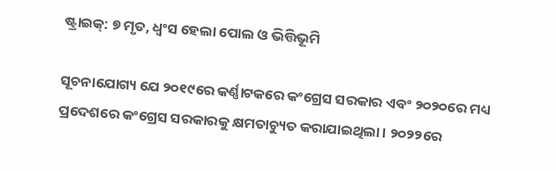ଷ୍ଟ୍ରାଇକ୍: ୭ ମୃତ, ଧ୍ୱଂସ ହେଲା ପୋଲ ଓ ଭିତ୍ତିଭୂମି

ସୂଚନାଯୋଗ୍ୟ ଯେ ୨୦୧୯ରେ କର୍ଣ୍ଣାଟକରେ କଂଗ୍ରେସ ସରକାର ଏବଂ ୨୦୨୦ରେ ମଧ୍ୟ ପ୍ରଦେଶରେ କଂଗ୍ରେସ ସରକାରକୁ କ୍ଷମତାଚ୍ୟୁତ କରାଯାଇଥିଲା। ୨୦୨୨ରେ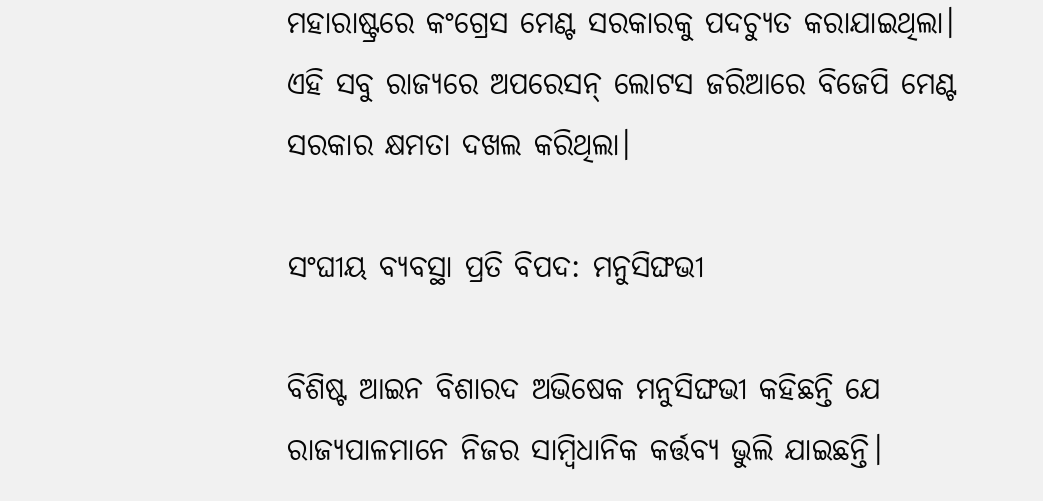ମହାରାଷ୍ଟ୍ରରେ କଂଗ୍ରେସ ମେଣ୍ଟ ସରକାରକୁ ପଦଚ୍ୟୁତ କରାଯାଇଥିଲା। ଏହି ସବୁ ରାଜ୍ୟରେ ଅପରେସନ୍ ଲୋଟସ ଜରିଆରେ ବିଜେପି ମେଣ୍ଟ ସରକାର କ୍ଷମତା ଦଖଲ କରିଥିଲା।

ସଂଘୀୟ ବ୍ୟବସ୍ଥା ପ୍ରତି ବିପଦ: ମନୁସିଙ୍ଘଭୀ

ବିଶିଷ୍ଟ ଆଇନ ବିଶାରଦ ଅଭିଷେକ ମନୁସିଙ୍ଘଭୀ କହିଛନ୍ତି ଯେ ରାଜ୍ୟପାଳମାନେ ନିଜର ସାମ୍ବିଧାନିକ କର୍ତ୍ତବ୍ୟ ଭୁଲି ଯାଇଛନ୍ତି।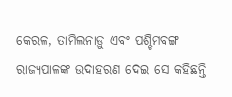କେରଳ, ତାମିଲନାଡ଼ୁ ଏବଂ ପଶ୍ଚିମବଙ୍ଗ ରାଜ୍ୟପାଳଙ୍କ ଉଦାହରଣ ଦେଇ ସେ କହିଛନ୍ତି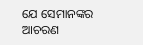ଯେ ସେମାନଙ୍କର ଆଚରଣ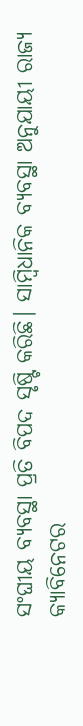ସଂଘୀୟ ବ୍ୟବସ୍ଥା ପ୍ରତି ବିପଦ ସୃଷ୍ଟି କରିଛି। ସାମ୍ବିଧାନିକ ବ୍ୟବସ୍ଥା ଅନୁଯାୟୀ ରାଜ୍ୟ କ୍ୟାବିନେଟର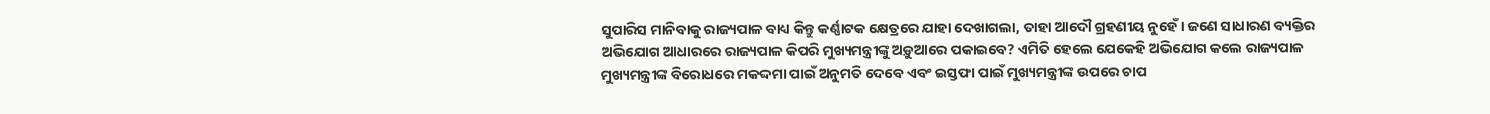ସୁପାରିସ ମାନିବାକୁ ରାଜ୍ୟପାଳ ବାଧ୍ୟ କିନ୍ତୁ କର୍ଣ୍ଣାଟକ କ୍ଷେତ୍ରରେ ଯାହା ଦେଖାଗଲା, ତାହା ଆଦୌ ଗ୍ରହଣୀୟ ନୁହେଁ। ଜଣେ ସାଧାରଣ ବ୍ୟକ୍ତିର ଅଭିଯୋଗ ଆଧାରରେ ରାଜ୍ୟପାଳ କିପରି ମୁଖ୍ୟମନ୍ତ୍ରୀଙ୍କୁ ଅଡ଼ୁଆରେ ପକାଇବେ? ଏମିତି ହେଲେ ଯେକେହି ଅଭିଯୋଗ କଲେ ରାଜ୍ୟପାଳ ମୁଖ୍ୟମନ୍ତ୍ରୀଙ୍କ ବିରୋଧରେ ମକଦ୍ଦମା ପାଇଁ ଅନୁମତି ଦେବେ ଏବଂ ଇସ୍ତଫା ପାଇଁ ମୁଖ୍ୟମନ୍ତ୍ରୀଙ୍କ ଉପରେ ଚାପ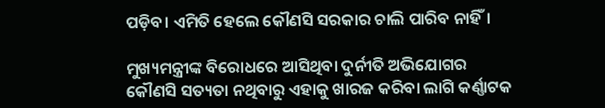ପଡ଼ିବ। ଏମିତି ହେଲେ କୌଣସି ସରକାର ଚାଲି ପାରିବ ନାହିଁ।

ମୁଖ୍ୟମନ୍ତ୍ରୀଙ୍କ ବିରୋଧରେ ଆସିଥିବା ଦୁର୍ନୀତି ଅଭିଯୋଗର କୌଣସି ସତ୍ୟତା ନଥିବାରୁ ଏହାକୁ ଖାରଜ କରିବା ଲାଗି କର୍ଣ୍ଣାଟକ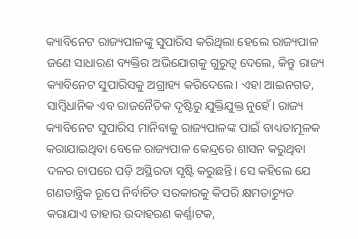କ୍ୟାବିନେଟ ରାଜ୍ୟପାଳଙ୍କୁ ସୁପାରିସ କରିଥିଲା ହେଲେ ରାଜ୍ୟପାଳ ଜଣେ ସାଧାରଣ ବ୍ୟକ୍ତିର ଅଭିଯୋଗକୁ ଗୁରୁତ୍ବ ଦେଲେ, କିନ୍ତୁ ରାଜ୍ୟ କ୍ୟାବିନେଟ ସୁପାରିସକୁ ଅଗ୍ରାହ୍ୟ କରିଦେଲେ। ଏହା ଆଇନଗତ, ସାମ୍ବିଧାନିକ ଏବ ରାଜନୈତିକ ଦୃଷ୍ଟିରୁ ଯୁକ୍ତିଯୁକ୍ତ ନୁହେଁ। ରାଜ୍ୟ କ୍ୟାବିନେଟ ସୁପାରିସ ମାନିବାକୁ ରାଜ୍ୟପାଳଙ୍କ ପାଇଁ ବାଧ୍ୟତାମୂଳକ କରାଯାଇଥିବା ବେଳେ ରାଜ୍ୟପାଳ କେନ୍ଦ୍ରରେ ଶାସନ କରୁଥିବା ଦଳର ଚାପରେ ପଡ଼ି ଅସ୍ଥିରତା ସୃଷ୍ଟି କରୁଛନ୍ତି। ସେ କହିଲେ ଯେ ଗଣତାନ୍ତ୍ରିକ ରୂପେ ନିର୍ବାଚିତ ସରକାରକୁ କିପରି କ୍ଷମତାଚ୍ୟୁତ କରାଯାଏ ତାହାର ଉଦାହରଣ କର୍ଣ୍ଣାଟକ,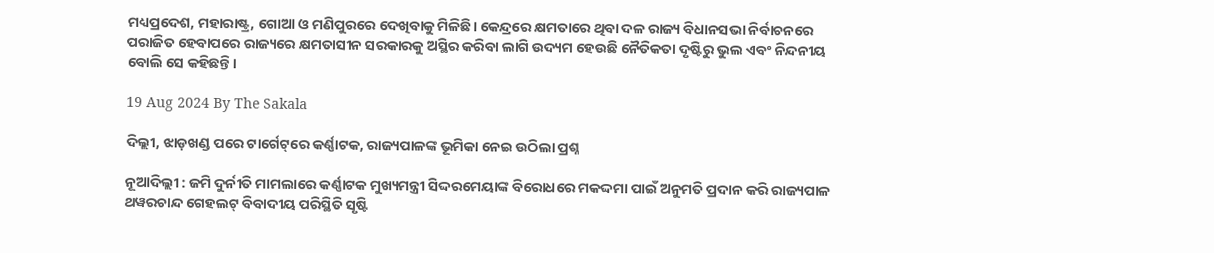ମଧ୍ୟପ୍ରଦେଶ, ମହାରାଷ୍ଟ୍ର, ଗୋଆ ଓ ମଣିପୁରରେ ଦେଖିବାକୁ ମିଳିଛି। କେନ୍ଦ୍ରରେ କ୍ଷମତାରେ ଥିବା ଦଳ ରାଜ୍ୟ ବିଧାନସଭା ନିର୍ବାଚନରେ ପରାଜିତ ହେବାପରେ ରାଜ୍ୟରେ କ୍ଷମତାସୀନ ସରକାରକୁ ଅସ୍ଥିର କରିବା ଲାଗି ଉଦ୍ୟମ ହେଉଛି ନୈତିକତା ଦୃଷ୍ଟିରୁ ଭୁଲ ଏବଂ ନିନ୍ଦନୀୟ ବୋଲି ସେ କହିଛନ୍ତି।

19 Aug 2024 By The Sakala

ଦିଲ୍ଲୀ, ଝାଡ଼ଖଣ୍ଡ ପରେ ଟାର୍ଗେଟ୍‌ରେ କର୍ଣ୍ଣାଟକ, ରାଜ୍ୟପାଳଙ୍କ ଭୂମିକା ନେଇ ଉଠିଲା ପ୍ରଶ୍ନ

ନୂଆଦିଲ୍ଲୀ : ଜମି ଦୁର୍ନୀତି ମାମଲାରେ କର୍ଣ୍ଣାଟକ ମୁଖ୍ୟମନ୍ତ୍ରୀ ସିଦ୍ଦରମେୟାଙ୍କ ବିରୋଧରେ ମକଦ୍ଦମା ପାଇଁ ଅନୁମତି ପ୍ରଦାନ କରି ରାଜ୍ୟପାଳ ଥୱରଚାନ୍ଦ ଗେହଲଟ୍ ବିବାଦୀୟ ପରିସ୍ଥିତି ସୃଷ୍ଟି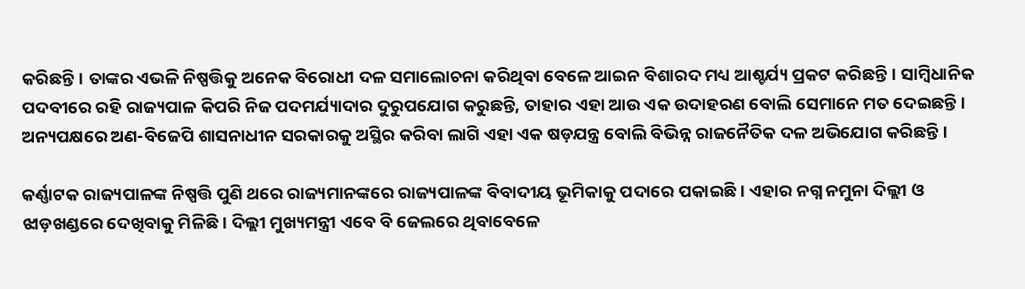କରିଛନ୍ତି। ତାଙ୍କର ଏଭଳି ନିଷ୍ପତ୍ତିକୁ ଅନେକ ବିରୋଧୀ ଦଳ ସମାଲୋଚନା କରିଥିବା ବେଳେ ଆଇନ ବିଶାରଦ ମଧ୍ୟ ଆଶ୍ଚର୍ଯ୍ୟ ପ୍ରକଟ କରିଛନ୍ତି। ସାମ୍ବିଧାନିକ ପଦବୀରେ ରହି ରାଜ୍ୟପାଳ କିପରି ନିଜ ପଦମର୍ଯ୍ୟାଦାର ଦୁରୁପଯୋଗ କରୁଛନ୍ତି, ତାହାର ଏହା ଆଉ ଏକ ଉଦାହରଣ ବୋଲି ସେମାନେ ମତ ଦେଇଛନ୍ତି। ଅନ୍ୟପକ୍ଷରେ ଅଣ-ବିଜେପି ଶାସନାଧୀନ ସରକାରକୁ ଅସ୍ଥିର କରିବା ଲାଗି ଏହା ଏକ ଷଡ଼ଯନ୍ତ୍ର ବୋଲି ବିଭିନ୍ନ ରାଜନୈତିକ ଦଳ ଅଭିଯୋଗ କରିଛନ୍ତି।

କର୍ଣ୍ଣାଟକ ରାଜ୍ୟପାଳଙ୍କ ନିଷ୍ପତ୍ତି ପୁଣି ଥରେ ରାଜ୍ୟମାନଙ୍କରେ ରାଜ୍ୟପାଳଙ୍କ ବିବାଦୀୟ ଭୂମିକାକୁ ପଦାରେ ପକାଇଛି। ଏହାର ନଗ୍ନ ନମୁନା ଦିଲ୍ଲୀ ଓ ଝାଡ଼ଖଣ୍ଡରେ ଦେଖିବାକୁ ମିଳିଛି। ଦିଲ୍ଲୀ ମୁଖ୍ୟମନ୍ତ୍ରୀ ଏବେ ବି ଜେଲରେ ଥିବାବେଳେ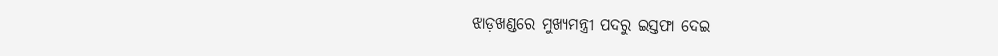ଝାଡ଼ଖଣ୍ଡରେ ମୁଖ୍ୟମନ୍ତ୍ରୀ ପଦରୁ ଇସ୍ତଫା ଦେଇ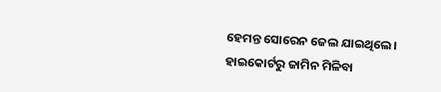ହେମନ୍ତ ସୋରେନ ଜେଲ ଯାଇଥିଲେ। ହାଇକୋର୍ଟରୁ ଜାମିନ ମିଳିବା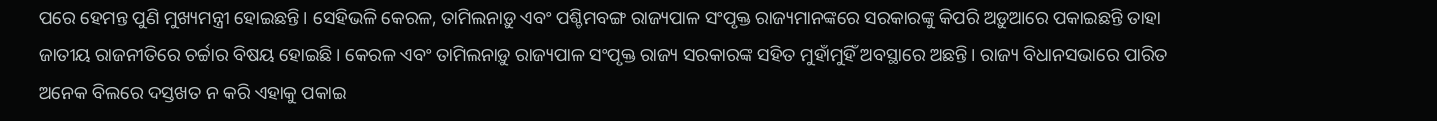ପରେ ହେମନ୍ତ ପୁଣି ମୁଖ୍ୟମନ୍ତ୍ରୀ ହୋଇଛନ୍ତି। ସେହିଭଳି କେରଳ, ତାମିଲନାଡ଼ୁ ଏବଂ ପଶ୍ଚିମବଙ୍ଗ ରାଜ୍ୟପାଳ ସଂପୃକ୍ତ ରାଜ୍ୟମାନଙ୍କରେ ସରକାରଙ୍କୁ କିପରି ଅଡ଼ୁଆରେ ପକାଇଛନ୍ତି ତାହା ଜାତୀୟ ରାଜନୀତିରେ ଚର୍ଚ୍ଚାର ବିଷୟ ହୋଇଛି। କେରଳ ଏବଂ ତାମିଲନାଡ଼ୁ ରାଜ୍ୟପାଳ ସଂପୃକ୍ତ ରାଜ୍ୟ ସରକାରଙ୍କ ସହିତ ମୁହାଁମୁହିଁ ଅବସ୍ଥାରେ ଅଛନ୍ତି। ରାଜ୍ୟ ବିଧାନସଭାରେ ପାରିତ ଅନେକ ବିଲରେ ଦସ୍ତଖତ ନ କରି ଏହାକୁ ପକାଇ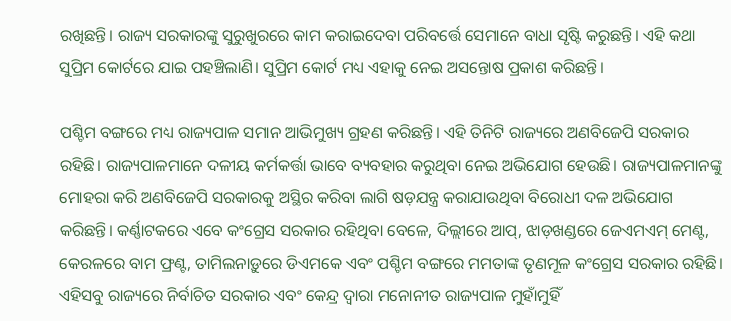ରଖିଛନ୍ତି। ରାଜ୍ୟ ସରକାରଙ୍କୁ ସୁରୁଖୁରରେ କାମ କରାଇଦେବା ପରିବର୍ତ୍ତେ ସେମାନେ ବାଧା ସୃଷ୍ଟି କରୁଛନ୍ତି। ଏହି କଥା ସୁପ୍ରିମ କୋର୍ଟରେ ଯାଇ ପହଞ୍ଚିଲାଣି। ସୁପ୍ରିମ କୋର୍ଟ ମଧ୍ୟ ଏହାକୁ ନେଇ ଅସନ୍ତୋଷ ପ୍ରକାଶ କରିଛନ୍ତି।

ପଶ୍ଚିମ ବଙ୍ଗରେ ମଧ୍ୟ ରାଜ୍ୟପାଳ ସମାନ ଆଭିମୁଖ୍ୟ ଗ୍ରହଣ କରିଛନ୍ତି। ଏହି ତିନିଟି ରାଜ୍ୟରେ ଅଣବିଜେପି ସରକାର ରହିଛି। ରାଜ୍ୟପାଳମାନେ ଦଳୀୟ କର୍ମକର୍ତ୍ତା ଭାବେ ବ୍ୟବହାର କରୁଥିବା ନେଇ ଅଭିଯୋଗ ହେଉଛି। ରାଜ୍ୟପାଳମାନଙ୍କୁ ମୋହରା କରି ଅଣବିଜେପି ସରକାରକୁ ଅସ୍ଥିର କରିବା ଲାଗି ଷଡ଼ଯନ୍ତ୍ର କରାଯାଉଥିବା ବିରୋଧୀ ଦଳ ଅଭିଯୋଗ କରିଛନ୍ତି। କର୍ଣ୍ଣାଟକରେ ଏବେ କଂଗ୍ରେସ ସରକାର ରହିଥିବା ବେଳେ, ଦିଲ୍ଲୀରେ ଆପ୍‌, ଝାଡ଼ଖଣ୍ଡରେ ଜେଏମଏମ୍ ମେଣ୍ଟ, କେରଳରେ ବାମ ଫ୍ରଣ୍ଟ, ତାମିଲନାଡ଼ୁରେ ଡିଏମକେ ଏବଂ ପଶ୍ଚିମ ବଙ୍ଗରେ ମମତାଙ୍କ ତୃଣମୂଳ କଂଗ୍ରେସ ସରକାର ରହିଛି। ଏହିସବୁ ରାଜ୍ୟରେ ନିର୍ବାଚିତ ସରକାର ଏବଂ କେନ୍ଦ୍ର ଦ୍ବାରା ମନୋନୀତ ରାଜ୍ୟପାଳ ମୁହାଁମୁହିଁ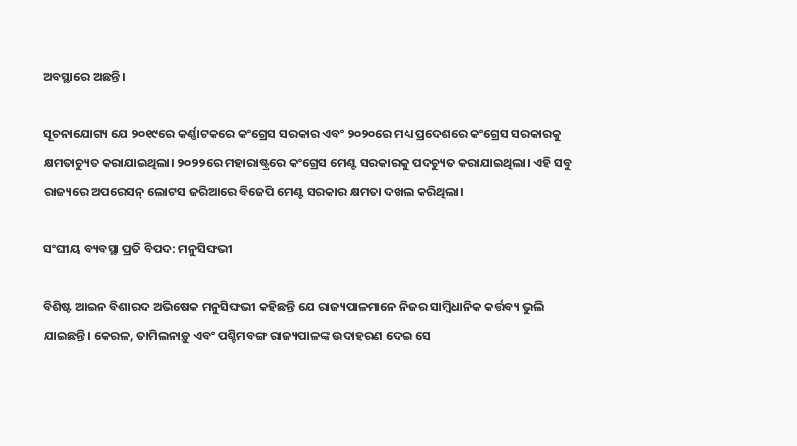ଅବସ୍ଥାରେ ଅଛନ୍ତି।

ସୂଚନାଯୋଗ୍ୟ ଯେ ୨୦୧୯ରେ କର୍ଣ୍ଣାଟକରେ କଂଗ୍ରେସ ସରକାର ଏବଂ ୨୦୨୦ରେ ମଧ୍ୟ ପ୍ରଦେଶରେ କଂଗ୍ରେସ ସରକାରକୁ କ୍ଷମତାଚ୍ୟୁତ କରାଯାଇଥିଲା। ୨୦୨୨ରେ ମହାରାଷ୍ଟ୍ରରେ କଂଗ୍ରେସ ମେଣ୍ଟ ସରକାରକୁ ପଦଚ୍ୟୁତ କରାଯାଇଥିଲା। ଏହି ସବୁ ରାଜ୍ୟରେ ଅପରେସନ୍ ଲୋଟସ ଜରିଆରେ ବିଜେପି ମେଣ୍ଟ ସରକାର କ୍ଷମତା ଦଖଲ କରିଥିଲା।

ସଂଘୀୟ ବ୍ୟବସ୍ଥା ପ୍ରତି ବିପଦ: ମନୁସିଙ୍ଘଭୀ

ବିଶିଷ୍ଟ ଆଇନ ବିଶାରଦ ଅଭିଷେକ ମନୁସିଙ୍ଘଭୀ କହିଛନ୍ତି ଯେ ରାଜ୍ୟପାଳମାନେ ନିଜର ସାମ୍ବିଧାନିକ କର୍ତ୍ତବ୍ୟ ଭୁଲି ଯାଇଛନ୍ତି। କେରଳ, ତାମିଲନାଡ଼ୁ ଏବଂ ପଶ୍ଚିମବଙ୍ଗ ରାଜ୍ୟପାଳଙ୍କ ଉଦାହରଣ ଦେଇ ସେ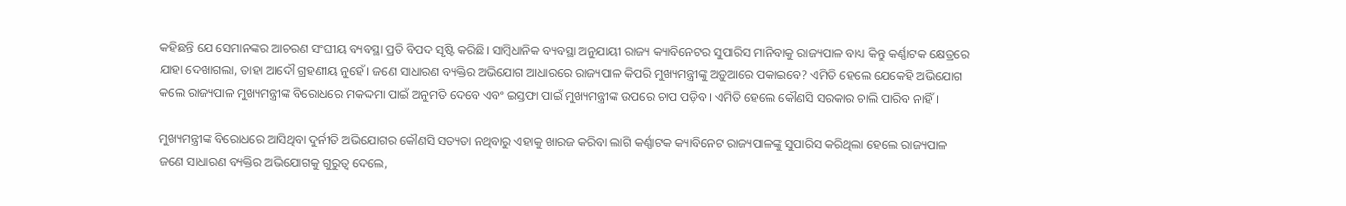କହିଛନ୍ତି ଯେ ସେମାନଙ୍କର ଆଚରଣ ସଂଘୀୟ ବ୍ୟବସ୍ଥା ପ୍ରତି ବିପଦ ସୃଷ୍ଟି କରିଛି। ସାମ୍ବିଧାନିକ ବ୍ୟବସ୍ଥା ଅନୁଯାୟୀ ରାଜ୍ୟ କ୍ୟାବିନେଟର ସୁପାରିସ ମାନିବାକୁ ରାଜ୍ୟପାଳ ବାଧ୍ୟ କିନ୍ତୁ କର୍ଣ୍ଣାଟକ କ୍ଷେତ୍ରରେ ଯାହା ଦେଖାଗଲା, ତାହା ଆଦୌ ଗ୍ରହଣୀୟ ନୁହେଁ। ଜଣେ ସାଧାରଣ ବ୍ୟକ୍ତିର ଅଭିଯୋଗ ଆଧାରରେ ରାଜ୍ୟପାଳ କିପରି ମୁଖ୍ୟମନ୍ତ୍ରୀଙ୍କୁ ଅଡ଼ୁଆରେ ପକାଇବେ? ଏମିତି ହେଲେ ଯେକେହି ଅଭିଯୋଗ କଲେ ରାଜ୍ୟପାଳ ମୁଖ୍ୟମନ୍ତ୍ରୀଙ୍କ ବିରୋଧରେ ମକଦ୍ଦମା ପାଇଁ ଅନୁମତି ଦେବେ ଏବଂ ଇସ୍ତଫା ପାଇଁ ମୁଖ୍ୟମନ୍ତ୍ରୀଙ୍କ ଉପରେ ଚାପ ପଡ଼ିବ। ଏମିତି ହେଲେ କୌଣସି ସରକାର ଚାଲି ପାରିବ ନାହିଁ।

ମୁଖ୍ୟମନ୍ତ୍ରୀଙ୍କ ବିରୋଧରେ ଆସିଥିବା ଦୁର୍ନୀତି ଅଭିଯୋଗର କୌଣସି ସତ୍ୟତା ନଥିବାରୁ ଏହାକୁ ଖାରଜ କରିବା ଲାଗି କର୍ଣ୍ଣାଟକ କ୍ୟାବିନେଟ ରାଜ୍ୟପାଳଙ୍କୁ ସୁପାରିସ କରିଥିଲା ହେଲେ ରାଜ୍ୟପାଳ ଜଣେ ସାଧାରଣ ବ୍ୟକ୍ତିର ଅଭିଯୋଗକୁ ଗୁରୁତ୍ବ ଦେଲେ,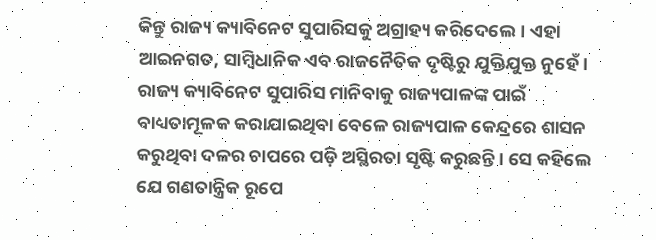କିନ୍ତୁ ରାଜ୍ୟ କ୍ୟାବିନେଟ ସୁପାରିସକୁ ଅଗ୍ରାହ୍ୟ କରିଦେଲେ। ଏହା ଆଇନଗତ, ସାମ୍ବିଧାନିକ ଏବ ରାଜନୈତିକ ଦୃଷ୍ଟିରୁ ଯୁକ୍ତିଯୁକ୍ତ ନୁହେଁ। ରାଜ୍ୟ କ୍ୟାବିନେଟ ସୁପାରିସ ମାନିବାକୁ ରାଜ୍ୟପାଳଙ୍କ ପାଇଁ ବାଧ୍ୟତାମୂଳକ କରାଯାଇଥିବା ବେଳେ ରାଜ୍ୟପାଳ କେନ୍ଦ୍ରରେ ଶାସନ କରୁଥିବା ଦଳର ଚାପରେ ପଡ଼ି ଅସ୍ଥିରତା ସୃଷ୍ଟି କରୁଛନ୍ତି। ସେ କହିଲେ ଯେ ଗଣତାନ୍ତ୍ରିକ ରୂପେ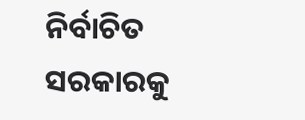ନିର୍ବାଚିତ ସରକାରକୁ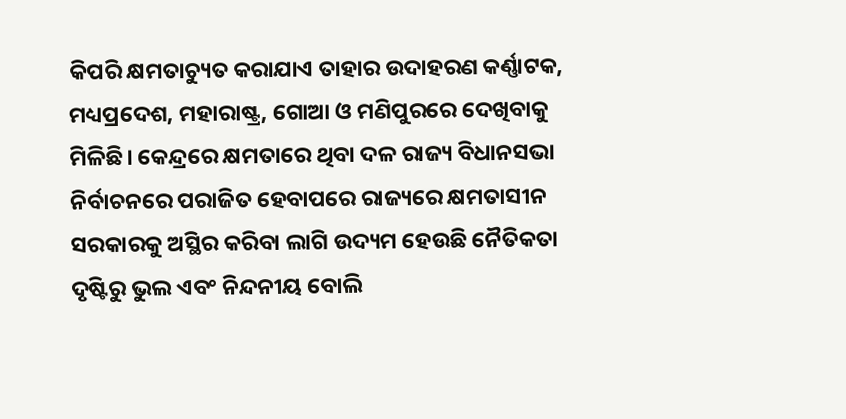କିପରି କ୍ଷମତାଚ୍ୟୁତ କରାଯାଏ ତାହାର ଉଦାହରଣ କର୍ଣ୍ଣାଟକ, ମଧ୍ୟପ୍ରଦେଶ, ମହାରାଷ୍ଟ୍ର, ଗୋଆ ଓ ମଣିପୁରରେ ଦେଖିବାକୁ ମିଳିଛି। କେନ୍ଦ୍ରରେ କ୍ଷମତାରେ ଥିବା ଦଳ ରାଜ୍ୟ ବିଧାନସଭା ନିର୍ବାଚନରେ ପରାଜିତ ହେବାପରେ ରାଜ୍ୟରେ କ୍ଷମତାସୀନ ସରକାରକୁ ଅସ୍ଥିର କରିବା ଲାଗି ଉଦ୍ୟମ ହେଉଛି ନୈତିକତା ଦୃଷ୍ଟିରୁ ଭୁଲ ଏବଂ ନିନ୍ଦନୀୟ ବୋଲି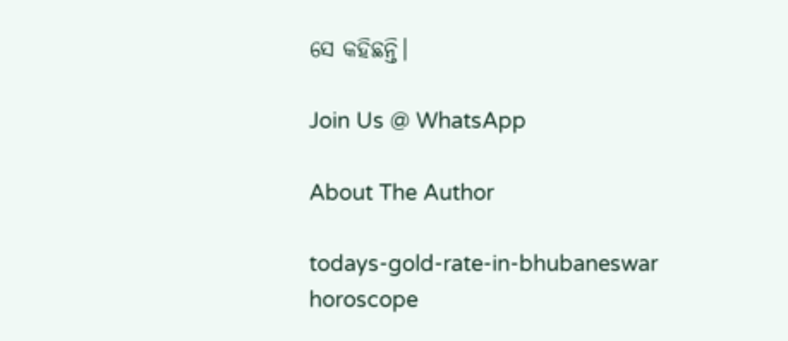ସେ କହିଛନ୍ତି।

Join Us @ WhatsApp

About The Author

todays-gold-rate-in-bhubaneswar
horoscope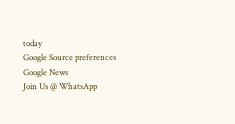today
Google Source preferences
Google News
Join Us @ WhatsApp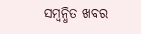ସମ୍ବନ୍ଧିତ ଖବର